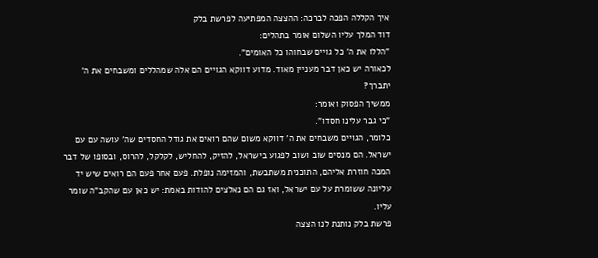איך הקללה הפכה לברכה: ההצצה המפתיעה לפרשת בלק
דוד המלך עליו השלום אומר בתהלים:
"הללו את ה' כל גויים שבחוהו כל האומים".
לכאורה יש כאן דבר מעניין מאוד. מדוע דווקא הגויים הם אלה שמהללים ומשבחים את ה' יתברך?
ממשיך הפסוק ואומר:
"כי גבר עלינו חסדו".
כלומר, הגויים משבחים את ה' דווקא משום שהם רואים את גודל החסדים שה' עושה עם עם ישראל. הם מנסים שוב ושוב לפגוע בישראל, להזיק, להחליש, לקלקל, להרוס, ובסופו של דבר המכה חוזרת אליהם, התוכנית משתבשת, והמזימה נופלת. פעם אחר פעם הם רואים שיש יד עליונה ששומרת על עם ישראל, ואז גם הם נאלצים להודות באמת: יש כאן עם שהקב"ה שומר עליו.
פרשת בלק נותנת לנו הצצה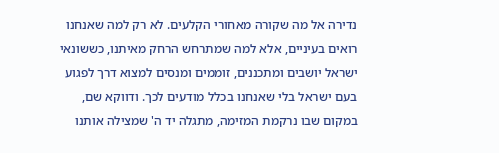נדירה אל מה שקורה מאחורי הקלעים. לא רק למה שאנחנו רואים בעיניים, אלא למה שמתרחש הרחק מאיתנו, כששונאי ישראל יושבים ומתכננים, זוממים ומנסים למצוא דרך לפגוע בעם ישראל בלי שאנחנו בכלל מודעים לכך. ודווקא שם, במקום שבו נרקמת המזימה, מתגלה יד ה' שמצילה אותנו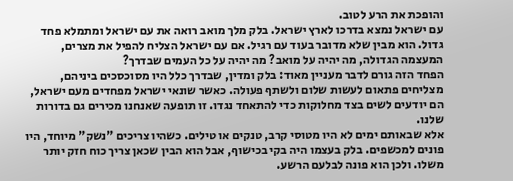והופכת את הרע לטוב.
עם ישראל נמצא בדרכו לארץ ישראל. בלק מלך מואב רואה את עם ישראל ומתמלא פחד גדול. הוא מבין שלא מדובר בעוד עם רגיל. אם עם ישראל הצליח להפיל את מצרים, המעצמה הגדולה, מה יהיה על מואב? מה יהיה על כל העמים שבדרך?
הפחד הזה גורם לדבר מעניין מאוד: בלק ומדין, שבדרך כלל היו מסוכסכים ביניהם, מצליחים פתאום לעשות שלום ולשתף פעולה. כאשר שונאי ישראל מפחדים מעם ישראל, הם יודעים לשים בצד מחלוקות כדי להתאחד נגדו. זו תופעה שאנחנו מכירים גם בדורות שלנו.
אלא שבאותם ימים לא היו מטוסי קרב, טנקים או טילים. כשהיו צריכים "נשק" מיוחד, היו פונים למכשפים. בלק בעצמו היה בקי בכישוף, אבל הוא הבין שכאן צריך כוח חזק יותר משלו. ולכן הוא פונה לבלעם הרשע.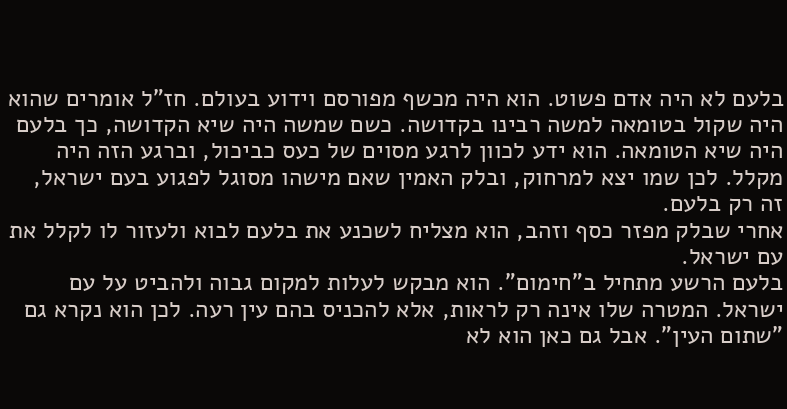בלעם לא היה אדם פשוט. הוא היה מכשף מפורסם וידוע בעולם. חז"ל אומרים שהוא היה שקול בטומאה למשה רבינו בקדושה. כשם שמשה היה שיא הקדושה, כך בלעם היה שיא הטומאה. הוא ידע לכוון לרגע מסוים של כעס כביכול, וברגע הזה היה מקלל. לכן שמו יצא למרחוק, ובלק האמין שאם מישהו מסוגל לפגוע בעם ישראל, זה רק בלעם.
אחרי שבלק מפזר כסף וזהב, הוא מצליח לשכנע את בלעם לבוא ולעזור לו לקלל את עם ישראל.
בלעם הרשע מתחיל ב"חימום". הוא מבקש לעלות למקום גבוה ולהביט על עם ישראל. המטרה שלו אינה רק לראות, אלא להכניס בהם עין רעה. לכן הוא נקרא גם "שתום העין". אבל גם כאן הוא לא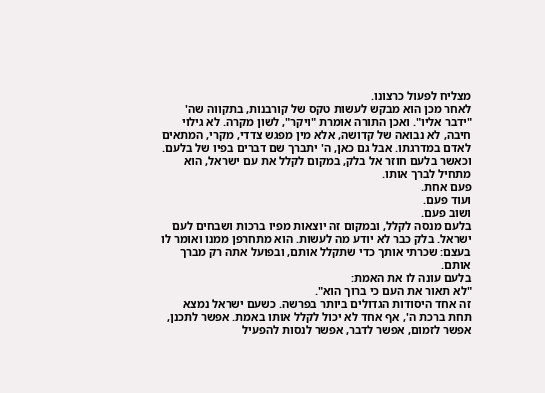מצליח לפעול כרצונו.
לאחר מכן הוא מבקש לעשות טקס של קורבנות, בתקווה שה' "ידבר אליו". ואכן התורה אומרת "ויקר", לשון מקרה. לא גילוי חיבה, לא נבואה של קדושה, אלא מין מפגש צדדי, מקרי, המתאים לאדם במדרגתו. אבל גם כאן, ה' יתברך שם דברים בפיו של בלעם.
וכאשר בלעם חוזר אל בלק, במקום לקלל את עם ישראל, הוא מתחיל לברך אותו.
פעם אחת.
ועוד פעם.
ושוב פעם.
בלעם מנסה לקלל, ובמקום זה יוצאות מפיו ברכות ושבחים לעם ישראל. בלק כבר לא יודע מה לעשות. הוא מתחרפן ממנו ואומר לו בעצם: שכרתי אותך כדי שתקלל אותם, ובפועל אתה רק מברך אותם.
בלעם עונה לו את האמת:
"לא תאור את העם כי ברוך הוא".
זה אחד היסודות הגדולים ביותר בפרשה. כשעם ישראל נמצא תחת ברכת ה', אף אחד לא יכול לקלל אותו באמת. אפשר לתכנן, אפשר לזמום, אפשר לדבר, אפשר לנסות להפעיל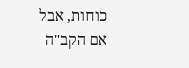כוחות, אבל אם הקב"ה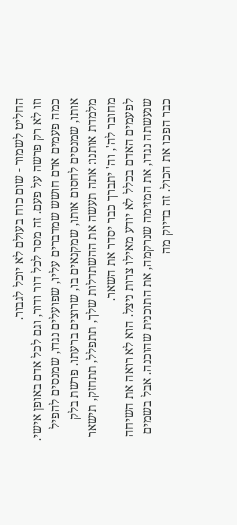החליט לשמור - שום כוח בעולם לא יוכל לגבור.
וזו לא רק פרשה על פעם. זה מסר לכל דור ודור, וגם לכל אדם באופן אישי.
כמה פעמים אדם חושש שמדברים עליו, שפועלים נגדו, שמנסים להפיל אותו, שמנסים לחסום אותו, שמקנאים בו, שרוצים ברעתו. פרשת בלק מלמדת אותנו: אתה תעשה את ההשתדלות שלך, תתפלל, תתחזק, תישאר מחובר לה', וה' יתברך כבר יסדר את השאר.
לפעמים האדם בכלל לא יודע מאילו צרות ניצל. הוא לא רואה את השיחה שנעשתה נגדו, את המזימה שנרקמה, את התוכנית שהוכנה. אבל בשמים כבר הפכו את הכול. זה בדיוק מה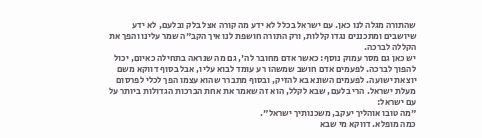שהתורה מגלה לנו כאן. עם ישראל בכלל לא ידע מה קורה אצל בלק ובלעם, לא ידע שיושבים ומתכננים נגדו קללות, ורק התורה חושפת לנו איך הקב"ה שמר עלינו והפך את הקללה לברכה.
יש כאן גם מסר עמוק נוסף: כאשר אדם מחובר לה', גם מה שנראה בתחילה כאיום, יכול להפוך לברכה. לפעמים אדם חושב שמשהו רע עומד לבוא עליו, אבל בסוף דווקא משם יוצאת ישועה. לפעמים השונא בא להזיק, ובסוף מתברר שהוא עצמו הפך לכלי לפרסום מעלת ישראל. הרי בלעם, שבא לקלל, הוא זה שאמר את אחת הברכות הגדולות ביותר על עם ישראל:
"מה טובו אוהליך יעקב, משכנותיך ישראל".
כמה מופלא. דווקא מי שבא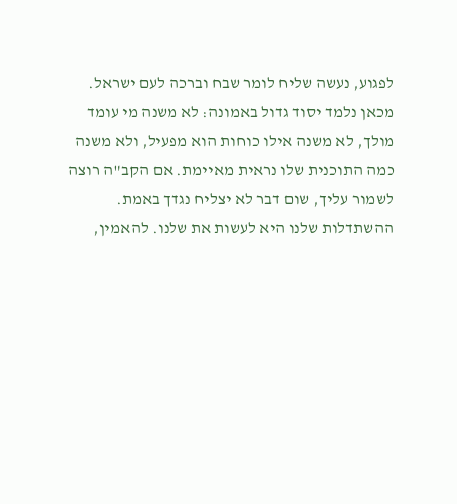לפגוע, נעשה שליח לומר שבח וברכה לעם ישראל.
מכאן נלמד יסוד גדול באמונה: לא משנה מי עומד מולך, לא משנה אילו כוחות הוא מפעיל, ולא משנה כמה התוכנית שלו נראית מאיימת. אם הקב"ה רוצה לשמור עליך, שום דבר לא יצליח נגדך באמת.
ההשתדלות שלנו היא לעשות את שלנו. להאמין,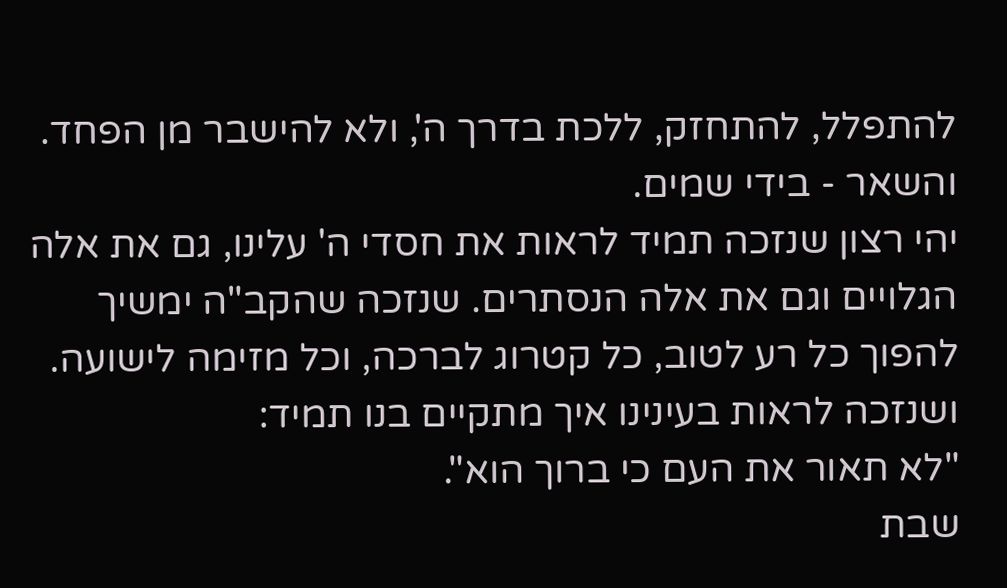להתפלל, להתחזק, ללכת בדרך ה', ולא להישבר מן הפחד. והשאר - בידי שמים.
יהי רצון שנזכה תמיד לראות את חסדי ה' עלינו, גם את אלה הגלויים וגם את אלה הנסתרים. שנזכה שהקב"ה ימשיך להפוך כל רע לטוב, כל קטרוג לברכה, וכל מזימה לישועה. ושנזכה לראות בעינינו איך מתקיים בנו תמיד:
"לא תאור את העם כי ברוך הוא".
שבת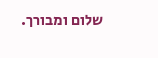שלום ומבורך.